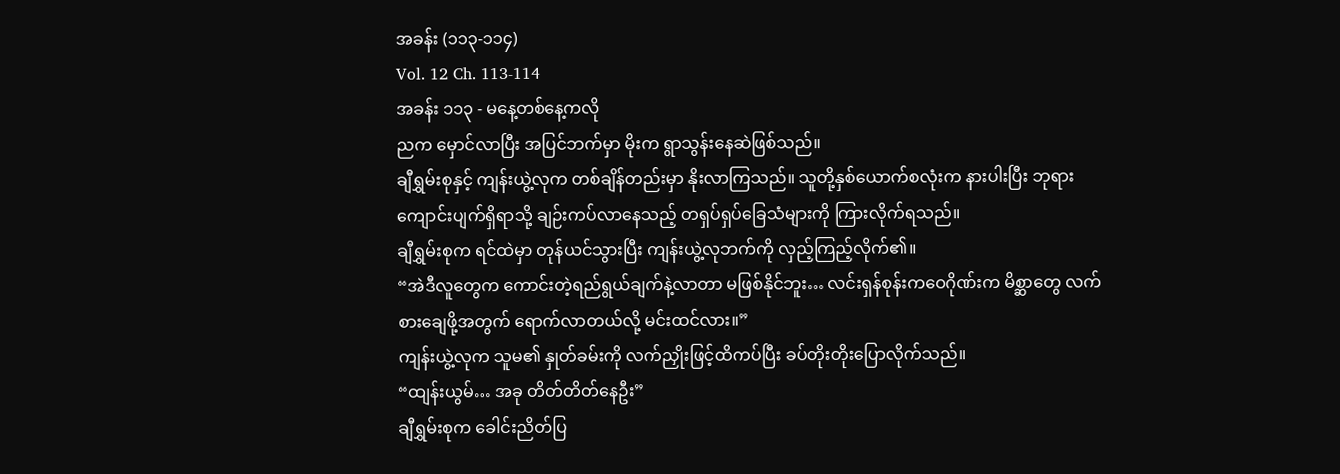အခန်း (၁၁၃-၁၁၄)
Vol. 12 Ch. 113-114
အခန်း ၁၁၃ - မနေ့တစ်နေ့ကလို
ညက မှောင်လာပြီး အပြင်ဘက်မှာ မိုးက ရွာသွန်းနေဆဲဖြစ်သည်။
ချီရွှမ်းစုနှင့် ကျန်းယွဲ့လုက တစ်ချိန်တည်းမှာ နိုးလာကြသည်။ သူတို့နှစ်ယောက်စလုံးက နားပါးပြီး ဘုရားကျောင်းပျက်ရှိရာသို့ ချဉ်းကပ်လာနေသည့် တရှပ်ရှပ်ခြေသံများကို ကြားလိုက်ရသည်။
ချီရွှမ်းစုက ရင်ထဲမှာ တုန်ယင်သွားပြီး ကျန်းယွဲ့လုဘက်ကို လှည့်ကြည့်လိုက်၏။
“အဲဒီလူတွေက ကောင်းတဲ့ရည်ရွယ်ချက်နဲ့လာတာ မဖြစ်နိုင်ဘူး… လင်းရှန်စုန်းကဝေဂိုဏ်းက မိစ္ဆာတွေ လက်စားချေဖို့အတွက် ရောက်လာတယ်လို့ မင်းထင်လား။”
ကျန်းယွဲ့လုက သူမ၏ နှုတ်ခမ်းကို လက်ညှိုးဖြင့်ထိကပ်ပြီး ခပ်တိုးတိုးပြောလိုက်သည်။
“ထျန်းယွမ်… အခု တိတ်တိတ်နေဦး”
ချီရွှမ်းစုက ခေါင်းညိတ်ပြ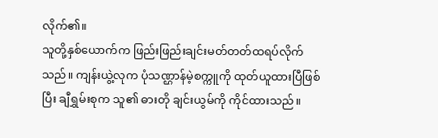လိုက်၏။
သူတို့နှစ်ယောက်က ဖြည်းဖြည်းချင်းမတ်တတ်ထရပ်လိုက်သည်။ ကျန်းယွဲ့လုက ပုံသဏ္ဌာန်မဲ့စက္ကူကို ထုတ်ယူထားပြီဖြစ်ပြီး ချီရွှမ်းစုက သူ၏ ဓားတို ချင်းယွမ်ကို ကိုင်ထားသည်။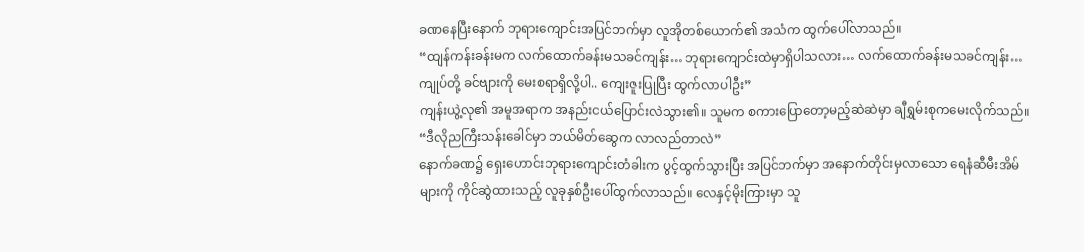ခဏနေပြီးနောက် ဘုရားကျောင်းအပြင်ဘက်မှာ လူအိုတစ်ယောက်၏ အသံက ထွက်ပေါ်လာသည်။
“ထျန်ကန်းခန်းမက လက်ထောက်ခန်းမသခင်ကျန်း… ဘုရားကျောင်းထဲမှာရှိပါသလား… လက်ထောက်ခန်းမသခင်ကျန်း… ကျုပ်တို့ ခင်ဗျားကို မေးစရာရှိလို့ပါ.. ကျေးဇူးပြုပြီး ထွက်လာပါဦး”
ကျန်းယွဲ့လု၏ အမူအရာက အနည်းငယ်ပြောင်းလဲသွား၏။ သူမက စကားပြောတော့မည့်ဆဲဆဲမှာ ချီရွှမ်းစုကမေးလိုက်သည်။
“ဒီလိုညကြီးသန်းခေါင်မှာ ဘယ်မိတ်ဆွေက လာလည်တာလဲ”
နောက်ခဏ၌ ရှေးဟောင်းဘုရားကျောင်းတံခါးက ပွင့်ထွက်သွားပြီး အပြင်ဘက်မှာ အနောက်တိုင်းမှလာသော ရေနံဆီမီးအိမ်များကို ကိုင်ဆွဲထားသည့် လူခုနှစ်ဦးပေါ်ထွက်လာသည်။ လေနှင့်မိုးကြားမှာ သူ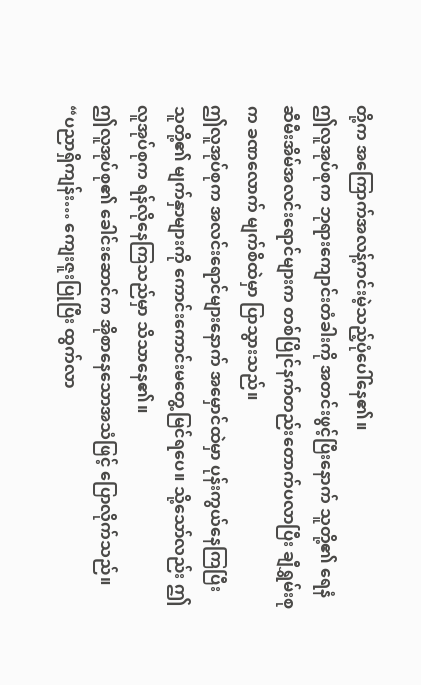တို့က အကြောက်အလန့်ကင်းမဲ့သည့်ပုံပေါ်နေ၏။
ဤလူအုပ်စုက ဘုရားကျောင်းတံခါးကို အတင်းဖွင့်ပြီးနောက် သူတို့၏ ရေနံဆီမီးအိမ်အလင်းရောင်များက တစ်ပြိုင်နက်တည်းတောက်ပလာပြီး ချီရွှမ်းစုက ခဏလောက် မျက်စိထဲမှာ ပြာသွားသည်။
ဤလူအုပ်စုက အလင်းရောင်များနောက် အမှောင်ထဲမှာ ပုန်းကွယ်နေကြပြီး သူတို့၏ မျက်နှာများကို ကောင်းကောင်းမတွေ့မြင်ရပေ။ သို့သော်လည်း ဤလူအုပ်စုက ရန်လိုနေကြသည်မှာ သိသာနေ၏။
ဤလူအုပ်စု၏ ခေါင်းဆောင်က အိုစာနေသောအသံဖြင့် ပြောလိုက်သည်။
“ပညာရှိကျန်း… ကျေးဇူးပြုပြီး ထွက်လာ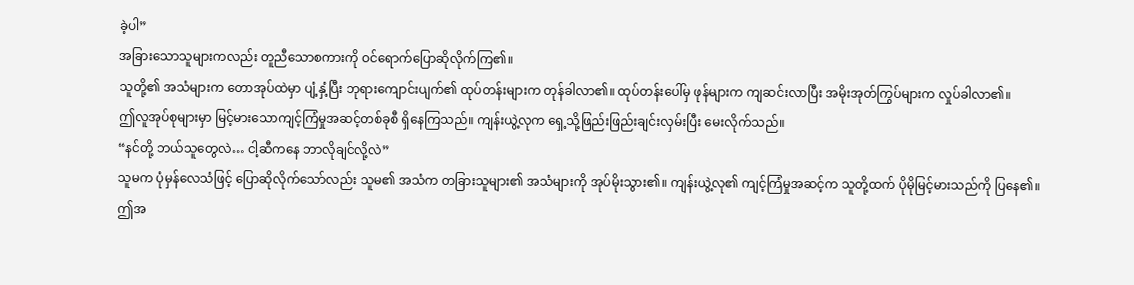ခဲ့ပါ”
အခြားသောသူများကလည်း တူညီသောစကားကို ဝင်ရောက်ပြောဆိုလိုက်ကြ၏။
သူတို့၏ အသံများက တောအုပ်ထဲမှာ ပျံ့နှံ့ပြီး ဘုရားကျောင်းပျက်၏ ထုပ်တန်းများက တုန်ခါလာ၏။ ထုပ်တန်းပေါ်မှ ဖုန်များက ကျဆင်းလာပြီး အမိုးအုတ်ကြွပ်များက လှုပ်ခါလာ၏။
ဤလူအုပ်စုများမှာ မြင့်မားသောကျင့်ကြံမှုအဆင့်တစ်ခုစီ ရှိနေကြသည်။ ကျန်းယွဲ့လုက ရှေ့သို့ဖြည်းဖြည်းချင်းလှမ်းပြီး မေးလိုက်သည်။
“နင်တို့ ဘယ်သူတွေလဲ… ငါ့ဆီကနေ ဘာလိုချင်လို့လဲ”
သူမက ပုံမှန်လေသံဖြင့် ပြောဆိုလိုက်သော်လည်း သူမ၏ အသံက တခြားသူများ၏ အသံများကို အုပ်မိုးသွား၏။ ကျန်းယွဲ့လု၏ ကျင့်ကြံမှုအဆင့်က သူတို့ထက် ပိုမိုမြင့်မားသည်ကို ပြနေ၏။
ဤအ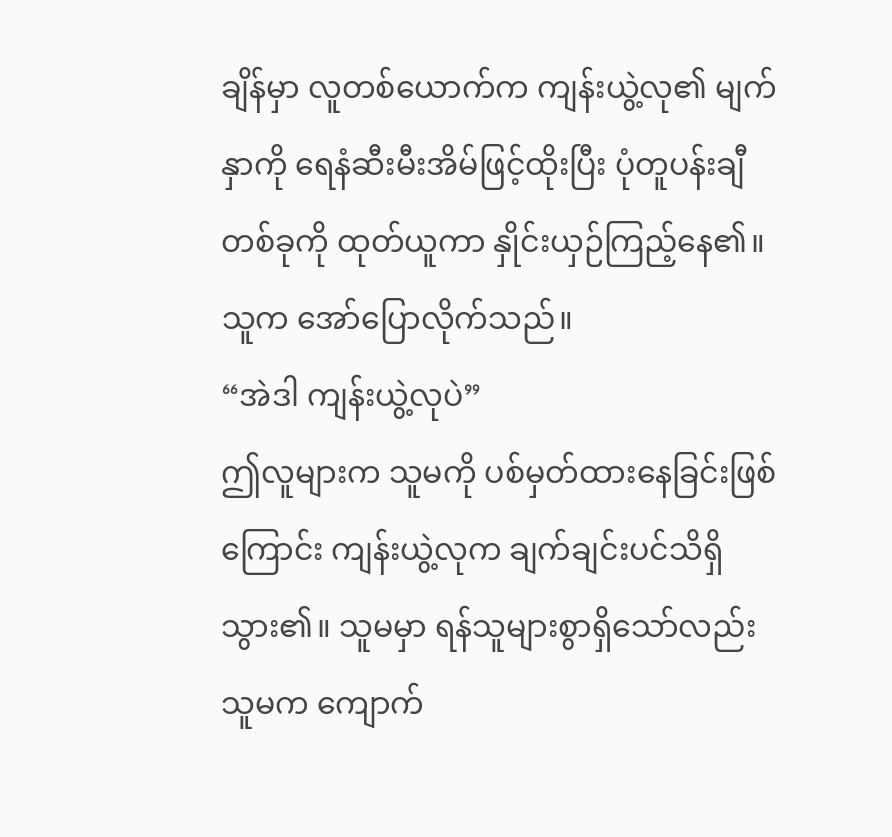ချိန်မှာ လူတစ်ယောက်က ကျန်းယွဲ့လု၏ မျက်နှာကို ရေနံဆီးမီးအိမ်ဖြင့်ထိုးပြီး ပုံတူပန်းချီတစ်ခုကို ထုတ်ယူကာ နှိုင်းယှဉ်ကြည့်နေ၏။ သူက အော်ပြောလိုက်သည်။
“အဲဒါ ကျန်းယွဲ့လုပဲ”
ဤလူများက သူမကို ပစ်မှတ်ထားနေခြင်းဖြစ်ကြောင်း ကျန်းယွဲ့လုက ချက်ချင်းပင်သိရှိသွား၏။ သူမမှာ ရန်သူများစွာရှိသော်လည်း သူမက ကျောက်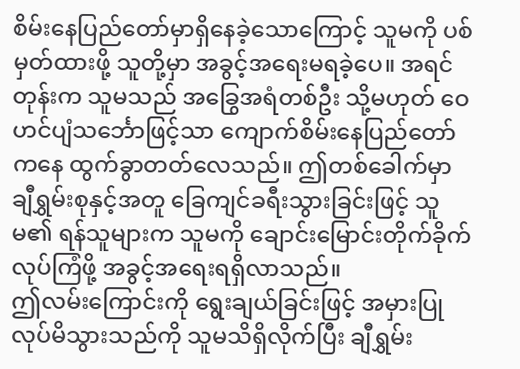စိမ်းနေပြည်တော်မှာရှိနေခဲ့သောကြောင့် သူမကို ပစ်မှတ်ထားဖို့ သူတို့မှာ အခွင့်အရေးမရခဲ့ပေ။ အရင်တုန်းက သူမသည် အခြွေအရံတစ်ဦး သို့မဟုတ် ဝေဟင်ပျံသင်္ဘောဖြင့်သာ ကျောက်စိမ်းနေပြည်တော်ကနေ ထွက်ခွာတတ်လေသည်။ ဤတစ်ခေါက်မှာ ချီရွှမ်းစုနှင့်အတူ ခြေကျင်ခရီးသွားခြင်းဖြင့် သူမ၏ ရန်သူများက သူမကို ချောင်းမြောင်းတိုက်ခိုက်လုပ်ကြံဖို့ အခွင့်အရေးရရှိလာသည်။
ဤလမ်းကြောင်းကို ရွေးချယ်ခြင်းဖြင့် အမှားပြုလုပ်မိသွားသည်ကို သူမသိရှိလိုက်ပြီး ချီရွှမ်း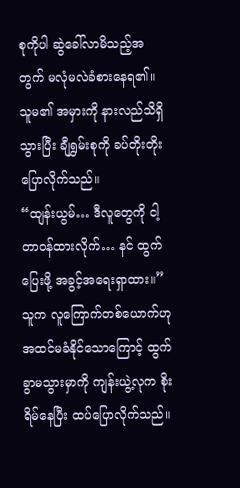စုကိုပါ ဆွဲခေါ်လာမိသည့်အတွက် မလုံမလဲခံစားနေရ၏။ သူမ၏ အမှားကို နားလည်သိရှိသွားပြီး ချီရွှမ်းစုကို ခပ်တိုးတိုးပြောလိုက်သည်။
“ထျန်းယွမ်… ဒီလူတွေကို ငါ့တာဝန်ထားလိုက်… နင် ထွက်ပြေးဖို့ အခွင့်အရေးရှာထား။”
သူက လူကြောက်တစ်ယောက်ဟု အထင်မခံနိုင်သောကြောင့် ထွက်ခွာမသွားမှာကို ကျန်းယွဲ့လုက စိုးရိမ်နေပြီး ထပ်ပြောလိုက်သည်။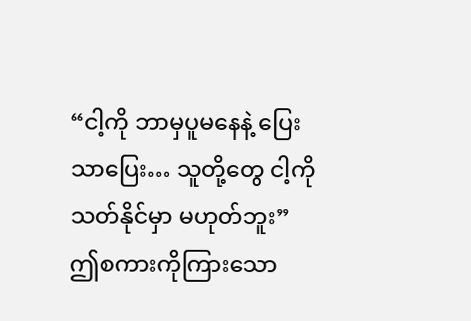“ငါ့ကို ဘာမှပူမနေနဲ့ ပြေးသာပြေး… သူတို့တွေ ငါ့ကို သတ်နိုင်မှာ မဟုတ်ဘူး”
ဤစကားကိုကြားသော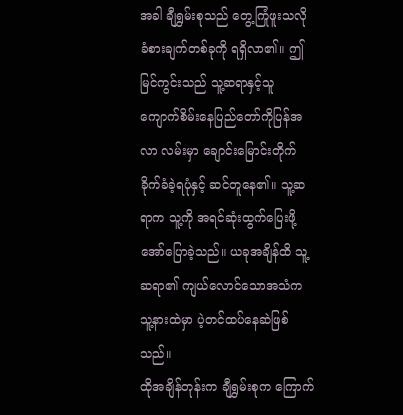အခါ ချီရွှမ်းစုသည် တွေ့ကြုံဖူးသလို ခံစားချက်တစ်ခုကို ရရှိလာ၏။ ဤမြင်ကွင်းသည် သူ့ဆရာနှင့်သူ ကျောက်စိမ်းနေပြည်တော်ကိုပြန်အလာ လမ်းမှာ ချောင်းမြောင်းတိုက်ခိုက်ခံခဲ့ရပုံနှင့် ဆင်တူနေ၏။ သူ့ဆရာက သူ့ကို အရင်ဆုံးထွက်ပြေးဖို့ အော်ပြောခဲ့သည်။ ယခုအချိန်ထိ သူ့ဆရာ၏ ကျယ်လောင်သောအသံက သူ့နားထဲမှာ ပဲ့တင်ထပ်နေဆဲဖြစ်သည်။
ထိုအချိန်တုန်းက ချီရွှမ်းစုက ကြောက်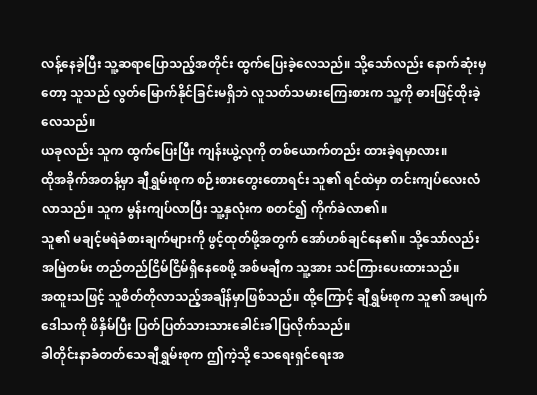လန့်နေခဲ့ပြီး သူ့ဆရာပြောသည့်အတိုင်း ထွက်ပြေးခဲ့လေသည်။ သို့သော်လည်း နောက်ဆုံးမှတော့ သူသည် လွတ်မြောက်နိုင်ခြင်းမရှိဘဲ လူသတ်သမားကြေးစားက သူ့ကို ဓားဖြင့်ထိုးခဲ့လေသည်။
ယခုလည်း သူက ထွက်ပြေးပြီး ကျန်းယွဲ့လုကို တစ်ယောက်တည်း ထားခဲ့ရမှာလား။
ထိုအခိုက်အတန့်မှာ ချီရွှမ်းစုက စဉ်းစားတွေးတောရင်း သူ၏ ရင်ထဲမှာ တင်းကျပ်လေးလံလာသည်။ သူက မွန်းကျပ်လာပြီး သူ့နှလုံးက စတင်၍ ကိုက်ခဲလာ၏။
သူ၏ မချင့်မရဲခံစားချက်များကို ဖွင့်ထုတ်ဖို့အတွက် အော်ဟစ်ချင်နေ၏။ သို့သော်လည်း အမြဲတမ်း တည်တည်ငြိမ်ငြိမ်ရှိနေစေဖို့ အစ်မချီက သူ့အား သင်ကြားပေးထားသည်။
အထူးသဖြင့် သူစိတ်တိုလာသည့်အချိန်မှာဖြစ်သည်။ ထို့ကြောင့် ချီရွှမ်းစုက သူ၏ အမျက်ဒေါသကို ဖိနှိမ်ပြီး ပြတ်ပြတ်သားသားခေါင်းခါပြလိုက်သည်။
ခါတိုင်းနာခံတတ်သေချီရွှမ်းစုက ဤကဲ့သို့ သေရေးရှင်ရေးအ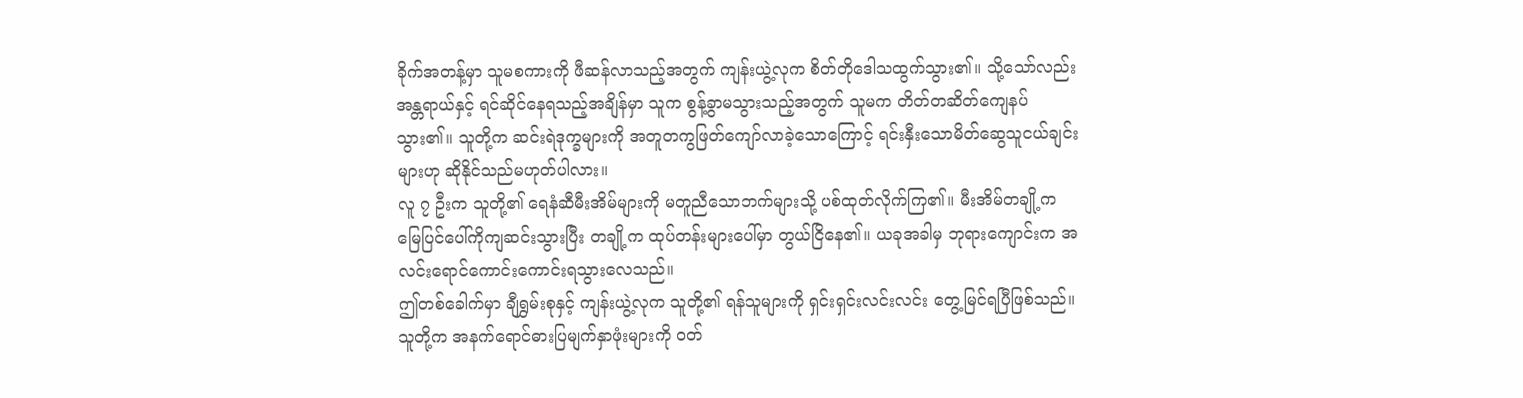ခိုက်အတန့်မှာ သူမစကားကို ဖီဆန်လာသည့်အတွက် ကျန်းယွဲ့လုက စိတ်တိုဒေါသထွက်သွား၏။ သို့သော်လည်း အန္တရာယ်နှင့် ရင်ဆိုင်နေရသည့်အချိန်မှာ သူက စွန့်ခွာမသွားသည့်အတွက် သူမက တိတ်တဆိတ်ကျေနပ်သွား၏။ သူတို့က ဆင်းရဲဒုက္ခများကို အတူတကွဖြတ်ကျော်လာခဲ့သောကြောင့် ရင်းနှီးသောမိတ်ဆွေသူငယ်ချင်းများဟု ဆိုနိုင်သည်မဟုတ်ပါလား။
လူ ၇ ဦးက သူတို့၏ ရေနံဆီမီးအိမ်များကို မတူညီသောဘက်များသို့ ပစ်ထုတ်လိုက်ကြ၏။ မီးအိမ်တချို့က မြေပြင်ပေါ်ကိုကျဆင်းသွားပြီး တချို့က ထုပ်တန်းများပေါ်မှာ တွယ်ငြိနေ၏။ ယခုအခါမှ ဘုရားကျောင်းက အလင်းရောင်ကောင်းကောင်းရသွားလေသည်။
ဤတစ်ခေါက်မှာ ချီရွှမ်းစုနှင့် ကျန်းယွဲ့လုက သူတို့၏ ရန်သူများကို ရှင်းရှင်းလင်းလင်း တွေ့မြင်ရပြီဖြစ်သည်။ သူတို့က အနက်ရောင်ဓားပြမျက်နှာဖုံးများကို ဝတ်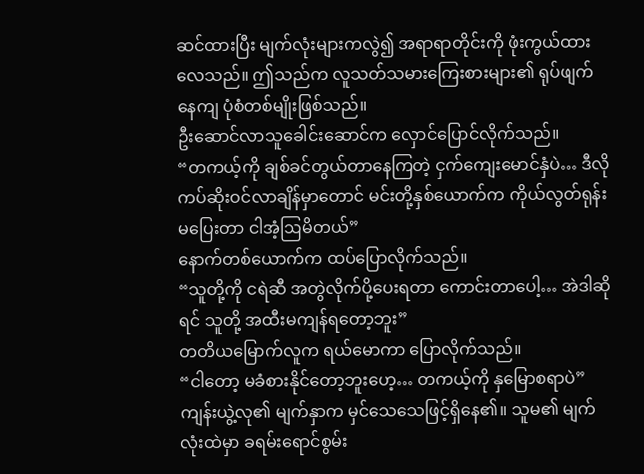ဆင်ထားပြီး မျက်လုံးများကလွဲ၍ အရာရာတိုင်းကို ဖုံးကွယ်ထားလေသည်။ ဤသည်က လူသတ်သမားကြေးစားများ၏ ရုပ်ဖျက်နေကျ ပုံစံတစ်မျိုးဖြစ်သည်။
ဦးဆောင်လာသူခေါင်းဆောင်က လှောင်ပြောင်လိုက်သည်။
“တကယ့်ကို ချစ်ခင်တွယ်တာနေကြတဲ့ ငှက်ကျေးမောင်နှံပဲ… ဒီလိုကပ်ဆိုးဝင်လာချိန်မှာတောင် မင်းတို့နှစ်ယောက်က ကိုယ်လွတ်ရုန်းမပြေးတာ ငါအံ့ဩမိတယ်”
နောက်တစ်ယောက်က ထပ်ပြောလိုက်သည်။
“သူတို့ကို ငရဲဆီ အတွဲလိုက်ပို့ပေးရတာ ကောင်းတာပေါ့… အဲဒါဆိုရင် သူတို့ အထီးမကျန်ရတော့ဘူး”
တတိယမြောက်လူက ရယ်မောကာ ပြောလိုက်သည်။
“ငါတော့ မခံစားနိုင်တော့ဘူးဟေ့… တကယ့်ကို နှမြောစရာပဲ”
ကျန်းယွဲ့လု၏ မျက်နှာက မှင်သေသေဖြင့်ရှိနေ၏။ သူမ၏ မျက်လုံးထဲမှာ ခရမ်းရောင်စွမ်း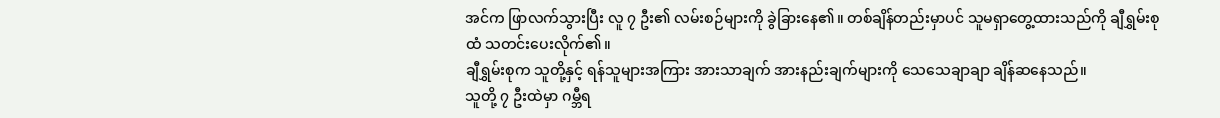အင်က ဖြာလက်သွားပြီး လူ ၇ ဦး၏ လမ်းစဉ်များကို ခွဲခြားနေ၏။ တစ်ချိန်တည်းမှာပင် သူမရှာတွေ့ထားသည်ကို ချီရွှမ်းစုထံ သတင်းပေးလိုက်၏။
ချီရွှမ်းစုက သူတို့နှင့် ရန်သူများအကြား အားသာချက် အားနည်းချက်များကို သေသေချာချာ ချိန်ဆနေသည်။
သူတို့ ၇ ဦးထဲမှာ ဂမ္ဘီရ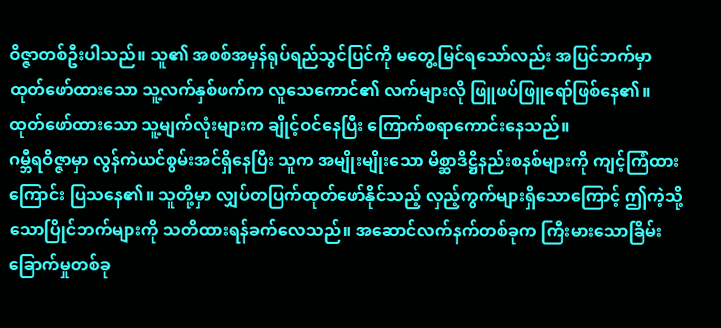ဝိဇ္ဇာတစ်ဦးပါသည်။ သူ၏ အစစ်အမှန်ရုပ်ရည်သွင်ပြင်ကို မတွေ့မြင်ရသော်လည်း အပြင်ဘက်မှာ ထုတ်ဖော်ထားသော သူ့လက်နှစ်ဖက်က လူသေကောင်၏ လက်များလို ဖြူဖပ်ဖြူရော်ဖြစ်နေ၏။ ထုတ်ဖော်ထားသော သူ့မျက်လုံးများက ချိုင့်ဝင်နေပြီး ကြောက်စရာကောင်းနေသည်။
ဂမ္ဘီရဝိဇ္ဇာမှာ လွန်ကဲယင်စွမ်းအင်ရှိနေပြီး သူက အမျိုးမျိုးသော မိစ္ဆာဒိဋ္ဌိနည်းစနစ်များကို ကျင့်ကြံထားကြောင်း ပြသနေ၏။ သူတို့မှာ လျှပ်တပြက်ထုတ်ဖော်နိုင်သည့် လှည့်ကွက်များရှိသောကြောင့် ဤကဲ့သို့သောပြိုင်ဘက်များကို သတိထားရန်ခက်လေသည်။ အဆောင်လက်နက်တစ်ခုက ကြီးမားသောခြိမ်းခြောက်မှုတစ်ခု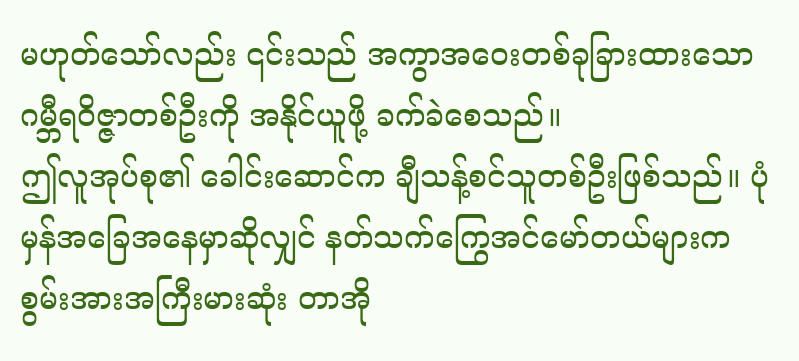မဟုတ်သော်လည်း ၎င်းသည် အကွာအဝေးတစ်ခုခြားထားသော ဂမ္ဘီရဝိဇ္ဇာတစ်ဦးကို အနိုင်ယူဖို့ ခက်ခဲစေသည်။
ဤလူအုပ်စု၏ ခေါင်းဆောင်က ချီသန့်စင်သူတစ်ဦးဖြစ်သည်။ ပုံမှန်အခြေအနေမှာဆိုလျှင် နတ်သက်ကြွေအင်မော်တယ်များက စွမ်းအားအကြီးမားဆုံး တာအို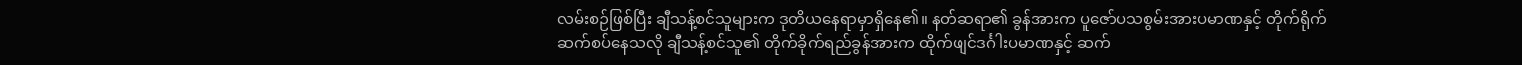လမ်းစဉ်ဖြစ်ပြီး ချီသန့်စင်သူများက ဒုတိယနေရာမှာရှိနေ၏။ နတ်ဆရာ၏ ခွန်အားက ပူဇော်ပသစွမ်းအားပမာဏနှင့် တိုက်ရိုက်ဆက်စပ်နေသလို ချီသန့်စင်သူ၏ တိုက်ခိုက်ရည်ခွန်အားက ထိုက်ဖျင်ဒင်္ဂါးပမာဏနှင့် ဆက်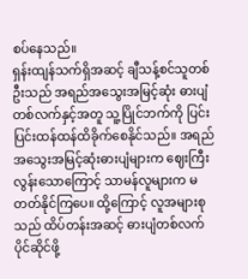စပ်နေသည်။
ရှန်းထျန်သက်ရှိအဆင့် ချီသန့်စင်သူတစ်ဦးသည် အရည်အသွေးအမြင့်ဆုံး ဓားပျံတစ်လက်နှင့်အတူ သူ့ပြိုင်ဘက်ကို ပြင်းပြင်းထန်ထန်ထိခိုက်စေနိုင်သည်။ အရည်အသွေးအမြင့်ဆုံးဓားပျံများက ဈေးကြီးလွန်းသောကြောင့် သာမန်လူများက မတတ်နိုင်ကြပေ။ ထို့ကြောင့် လူအများစုသည် ထိပ်တန်းအဆင့် ဓားပျံတစ်လက်ပိုင်ဆိုင်ဖို့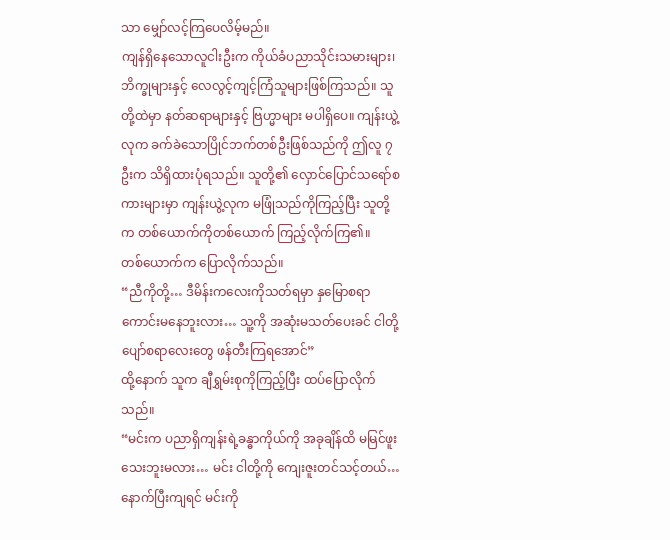သာ မျှော်လင့်ကြပေလိမ့်မည်။
ကျန်ရှိနေသောလူငါးဦးက ကိုယ်ခံပညာသိုင်းသမားများ၊ ဘိက္ခုများနှင့် လေလွင့်ကျင့်ကြံသူများဖြစ်ကြသည်။ သူတို့ထဲမှာ နတ်ဆရာများနှင့် ဗြဟ္မာများ မပါရှိပေ။ ကျန်းယွဲ့လုက ခက်ခဲသောပြိုင်ဘက်တစ်ဦးဖြစ်သည်ကို ဤလူ ၇ ဦးက သိရှိထားပုံရသည်။ သူတို့၏ လှောင်ပြောင်သရော်စကားများမှာ ကျန်းယွဲ့လုက မဖြုံသည်ကိုကြည့်ပြီး သူတို့က တစ်ယောက်ကိုတစ်ယောက် ကြည့်လိုက်ကြ၏။
တစ်ယောက်က ပြောလိုက်သည်။
“ညီကိုတို့… ဒီမိန်းကလေးကိုသတ်ရမှာ နှမြောစရာကောင်းမနေဘူးလား… သူ့ကို အဆုံးမသတ်ပေးခင် ငါတို့ ပျော်စရာလေးတွေ ဖန်တီးကြရအောင်”
ထို့နောက် သူက ချီရွှမ်းစုကိုကြည့်ပြီး ထပ်ပြောလိုက်သည်။
“မင်းက ပညာရှိကျန်းရဲ့ခန္ဓာကိုယ်ကို အခုချိန်ထိ မမြင်ဖူးသေးဘူးမလား… မင်း ငါတို့ကို ကျေးဇူးတင်သင့်တယ်… နောက်ပြီးကျရင် မင်းကို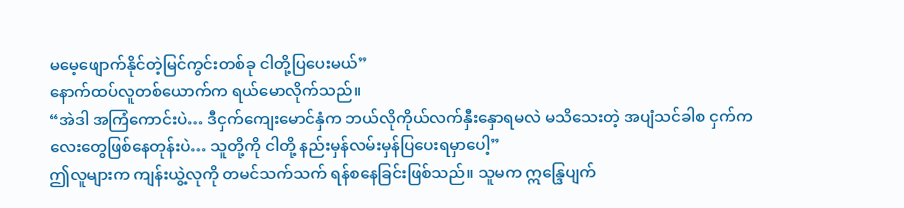မမေ့ဖျောက်နိုင်တဲ့မြင်ကွင်းတစ်ခု ငါတို့ပြပေးမယ်”
နောက်ထပ်လူတစ်ယောက်က ရယ်မောလိုက်သည်။
“အဲဒါ အကြံကောင်းပဲ… ဒီငှက်ကျေးမောင်နှံက ဘယ်လိုကိုယ်လက်နှီးနှောရမလဲ မသိသေးတဲ့ အပျံသင်ခါစ ငှက်ကလေးတွေဖြစ်နေတုန်းပဲ… သူတို့ကို ငါတို့ နည်းမှန်လမ်းမှန်ပြပေးရမှာပေါ့”
ဤလူများက ကျန်းယွဲ့လုကို တမင်သက်သက် ရန်စနေခြင်းဖြစ်သည်။ သူမက ဣန္ဒြေပျက်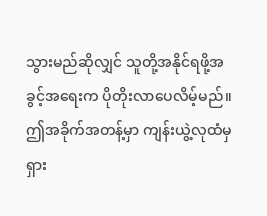သွားမည်ဆိုလျှင် သူတို့အနိုင်ရဖို့အခွင့်အရေးက ပိုတိုးလာပေလိမ့်မည်။
ဤအခိုက်အတန့်မှာ ကျန်းယွဲ့လုထံမှ ရှား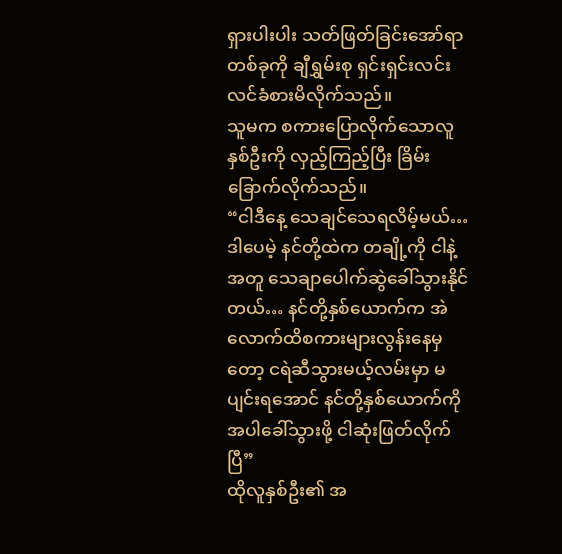ရှားပါးပါး သတ်ဖြတ်ခြင်းအော်ရာတစ်ခုကို ချီရွှမ်းစု ရှင်းရှင်းလင်းလင်ခံစားမိလိုက်သည်။
သူမက စကားပြောလိုက်သောလူနှစ်ဦးကို လှည့်ကြည့်ပြီး ခြိမ်းခြောက်လိုက်သည်။
“ငါဒီနေ့ သေချင်သေရလိမ့်မယ်… ဒါပေမဲ့ နင်တို့ထဲက တချို့ကို ငါနဲ့အတူ သေချာပေါက်ဆွဲခေါ်သွားနိုင်တယ်… နင်တို့နှစ်ယောက်က အဲလောက်ထိစကားများလွန်းနေမှတော့ ငရဲဆီသွားမယ့်လမ်းမှာ မပျင်းရအောင် နင်တို့နှစ်ယောက်ကို အပါခေါ်သွားဖို့ ငါဆုံးဖြတ်လိုက်ပြီ”
ထိုလူနှစ်ဦး၏ အ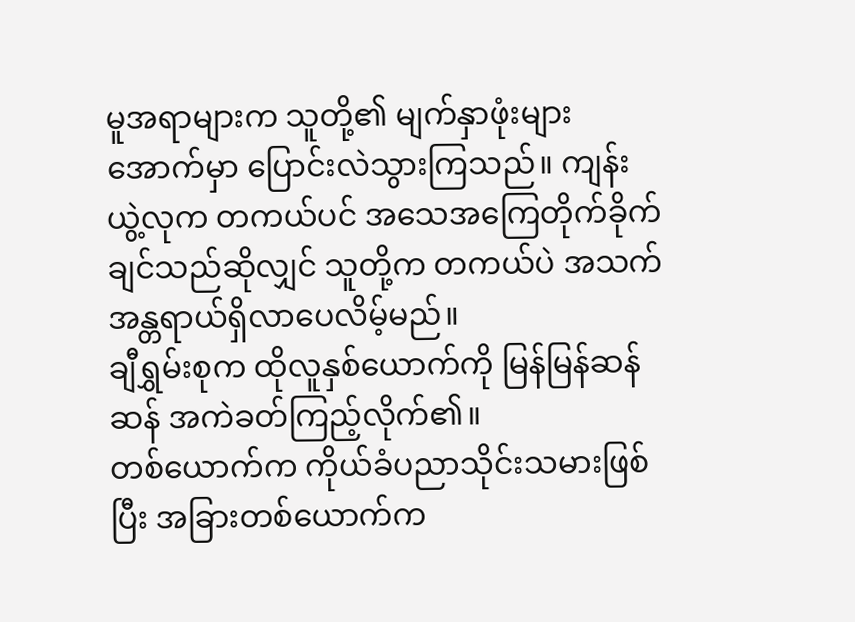မူအရာများက သူတို့၏ မျက်နှာဖုံးများအောက်မှာ ပြောင်းလဲသွားကြသည်။ ကျန်းယွဲ့လုက တကယ်ပင် အသေအကြေတိုက်ခိုက်ချင်သည်ဆိုလျှင် သူတို့က တကယ်ပဲ အသက်အန္တရာယ်ရှိလာပေလိမ့်မည်။
ချီရွှမ်းစုက ထိုလူနှစ်ယောက်ကို မြန်မြန်ဆန်ဆန် အကဲခတ်ကြည့်လိုက်၏။
တစ်ယောက်က ကိုယ်ခံပညာသိုင်းသမားဖြစ်ပြီး အခြားတစ်ယောက်က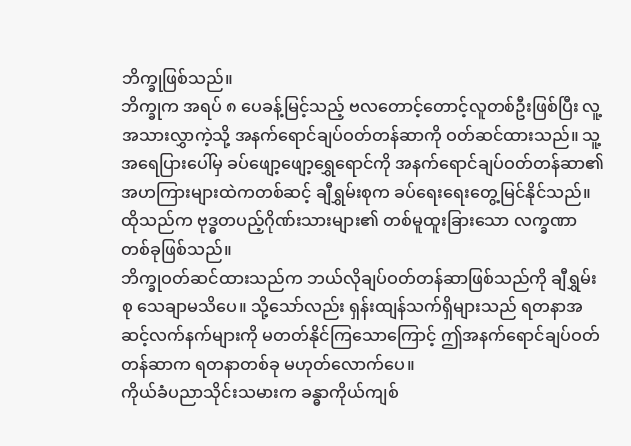ဘိက္ခုဖြစ်သည်။
ဘိက္ခုက အရပ် ၈ ပေခန့်မြင့်သည့် ဗလတောင့်တောင့်လူတစ်ဦးဖြစ်ပြီး လူ့အသားလွှာကဲ့သို့ အနက်ရောင်ချပ်ဝတ်တန်ဆာကို ဝတ်ဆင်ထားသည်။ သူ့အရေပြားပေါ်မှ ခပ်ဖျော့ဖျော့ရွှေရောင်ကို အနက်ရောင်ချပ်ဝတ်တန်ဆာ၏ အဟကြားများထဲကတစ်ဆင့် ချီရွှမ်းစုက ခပ်ရေးရေးတွေ့မြင်နိုင်သည်။
ထိုသည်က ဗုဒ္ဓတပည့်ဂိုဏ်းသားများ၏ တစ်မူထူးခြားသော လက္ခဏာတစ်ခုဖြစ်သည်။
ဘိက္ခုဝတ်ဆင်ထားသည်က ဘယ်လိုချပ်ဝတ်တန်ဆာဖြစ်သည်ကို ချီရွှမ်းစု သေချာမသိပေ။ သို့သော်လည်း ရှန်းထျန်သက်ရှိများသည် ရတနာအဆင့်လက်နက်များကို မတတ်နိုင်ကြသောကြောင့် ဤအနက်ရောင်ချပ်ဝတ်တန်ဆာက ရတနာတစ်ခု မဟုတ်လောက်ပေ။
ကိုယ်ခံပညာသိုင်းသမားက ခန္ဓာကိုယ်ကျစ်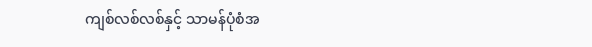ကျစ်လစ်လစ်နှင့် သာမန်ပုံစံအ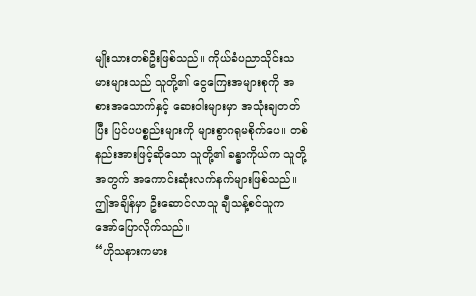မျိုးသားတစ်ဦးဖြစ်သည်။ ကိုယ်ခံပညာသိုင်းသမားများသည် သူတို့၏ ငွေကြေးအများစုကို အစားအသောက်နှင့် ဆေးဝါးများမှာ အသုံးချတတ်ပြီး ပြင်ပပစ္စည်းများကို များစွာဂရုမစိုက်ပေ။ တစ်နည်းအားဖြင့်ဆိုသော သူတို့၏ ခန္ဓာကိုယ်က သူတို့အတွက် အကောင်းဆုံးလက်နက်များဖြစ်သည်။
ဤအချိန်မှာ ဦးဆောင်လာသူ ချီသန့်စင်သူက အော်ပြောလိုက်သည်။
“ဟိုသနားကမား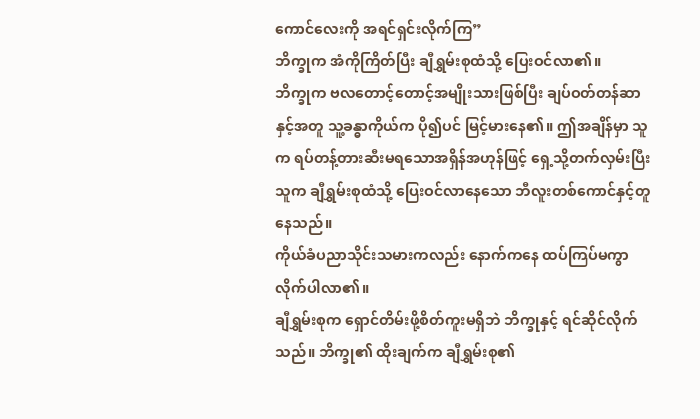ကောင်လေးကို အရင်ရှင်းလိုက်ကြ”
ဘိက္ခုက အံကိုကြိတ်ပြီး ချီရွှမ်းစုထံသို့ ပြေးဝင်လာ၏။
ဘိက္ခုက ဗလတောင့်တောင့်အမျိုးသားဖြစ်ပြီး ချပ်ဝတ်တန်ဆာနှင့်အတူ သူ့ခန္ဓာကိုယ်က ပို၍ပင် မြင့်မားနေ၏။ ဤအချိန်မှာ သူက ရပ်တန့်တားဆီးမရသောအရှိန်အဟုန်ဖြင့် ရှေ့သို့တက်လှမ်းပြီး သူက ချီရွှမ်းစုထံသို့ ပြေးဝင်လာနေသော ဘီလူးတစ်ကောင်နှင့်တူနေသည်။
ကိုယ်ခံပညာသိုင်းသမားကလည်း နောက်ကနေ ထပ်ကြပ်မကွာလိုက်ပါလာ၏။
ချီရွှမ်းစုက ရှောင်တိမ်းဖို့စိတ်ကူးမရှိဘဲ ဘိက္ခုနှင့် ရင်ဆိုင်လိုက်သည်။ ဘိက္ခု၏ ထိုးချက်က ချီရွှမ်းစု၏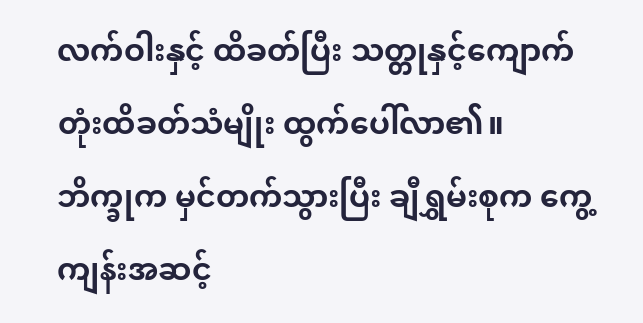လက်ဝါးနှင့် ထိခတ်ပြီး သတ္တုနှင့်ကျောက်တုံးထိခတ်သံမျိုး ထွက်ပေါ်လာ၏။
ဘိက္ခုက မှင်တက်သွားပြီး ချီရွှမ်းစုက ကွေ့ကျန်းအဆင့်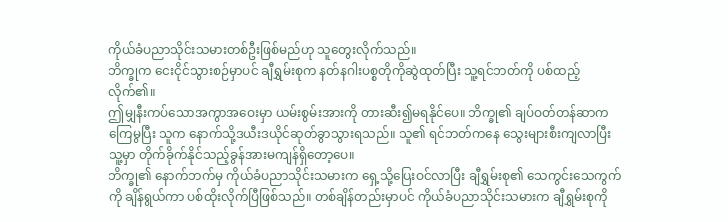ကိုယ်ခံပညာသိုင်းသမားတစ်ဦးဖြစ်မည်ဟု သူတွေးလိုက်သည်။
ဘိက္ခုက ငေးငိုင်သွားစဉ်မှာပင် ချီရွှမ်းစုက နတ်နဂါးပစ္စတိုကိုဆွဲထုတ်ပြီး သူ့ရင်ဘတ်ကို ပစ်ထည့်လိုက်၏။
ဤမျှနီးကပ်သောအကွာအဝေးမှာ ယမ်းစွမ်းအားကို တားဆီး၍မရနိုင်ပေ။ ဘိက္ခု၏ ချပ်ဝတ်တန်ဆာက ကြေမွပြီး သူက နောက်သို့ဒယီးဒယိုင်ဆုတ်ခွာသွားရသည်။ သူ၏ ရင်ဘတ်ကနေ သွေးများစီးကျလာပြီး သူ့မှာ တိုက်ခိုက်နိုင်သည့်ခွန်အားမကျန်ရှိတော့ပေ။
ဘိက္ခု၏ နောက်ဘက်မှ ကိုယ်ခံပညာသိုင်းသမားက ရှေ့သို့ပြေးဝင်လာပြီး ချီရွှမ်းစု၏ သေကွင်းသေကွက်ကို ချိန်ရွယ်ကာ ပစ်ထိုးလိုက်ပြီဖြစ်သည်။ တစ်ချိန်တည်းမှာပင် ကိုယ်ခံပညာသိုင်းသမားက ချီရွှမ်းစုကို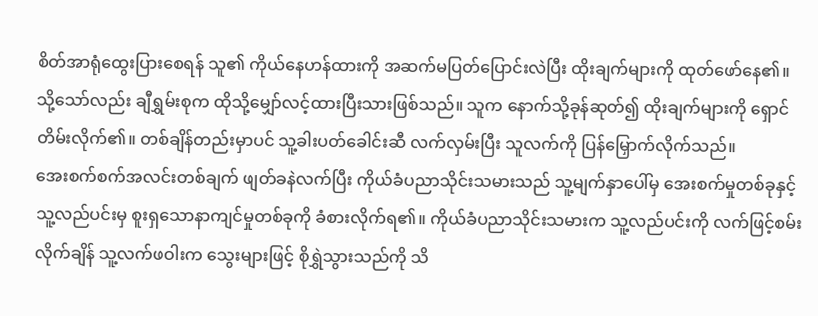စိတ်အာရုံထွေးပြားစေရန် သူ၏ ကိုယ်နေဟန်ထားကို အဆက်မပြတ်ပြောင်းလဲပြီး ထိုးချက်များကို ထုတ်ဖော်နေ၏။
သို့သော်လည်း ချီရွှမ်းစုက ထိုသို့မျှော်လင့်ထားပြီးသားဖြစ်သည်။ သူက နောက်သို့ခုန်ဆုတ်၍ ထိုးချက်များကို ရှောင်တိမ်းလိုက်၏။ တစ်ချိန်တည်းမှာပင် သူ့ခါးပတ်ခေါင်းဆီ လက်လှမ်းပြီး သူလက်ကို ပြန်မြှောက်လိုက်သည်။
အေးစက်စက်အလင်းတစ်ချက် ဖျတ်ခနဲလက်ပြီး ကိုယ်ခံပညာသိုင်းသမားသည် သူ့မျက်နှာပေါ်မှ အေးစက်မှုတစ်ခုနှင့် သူ့လည်ပင်းမှ စူးရှသောနာကျင်မှုတစ်ခုကို ခံစားလိုက်ရ၏။ ကိုယ်ခံပညာသိုင်းသမားက သူ့လည်ပင်းကို လက်ဖြင့်စမ်းလိုက်ချိန် သူ့လက်ဖဝါးက သွေးများဖြင့် စိုရွှဲသွားသည်ကို သိ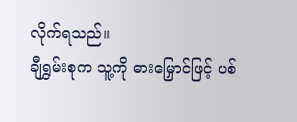လိုက်ရသည်။
ချီရွှမ်းစုက သူ့ကို ဓားမြှောင်ဖြင့် ပစ်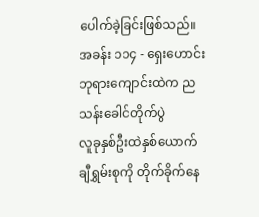ပေါက်ခဲ့ခြင်းဖြစ်သည်။
အခန်း ၁၁၄ - ရှေးဟောင်းဘုရားကျောင်းထဲက ညသန်းခေါင်တိုက်ပွဲ
လူခုနှစ်ဦးထဲနှစ်ယောက် ချီရွှမ်းစုကို တိုက်ခိုက်နေ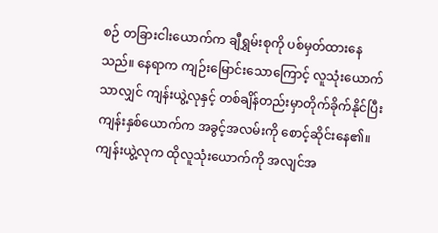စဉ် တခြားငါးယောက်က ချီရွှမ်းစုကို ပစ်မှတ်ထားနေသည်။ နေရာက ကျဉ်းမြောင်းသောကြောင့် လူသုံးယောက်သာလျှင် ကျန်းယွဲ့လုနှင့် တစ်ချိန်တည်းမှာတိုက်ခိုက်နိုင်ပြီး ကျန်းနှစ်ယောက်က အခွင့်အလမ်းကို စောင့်ဆိုင်းနေ၏။
ကျန်းယွဲ့လုက ထိုလူသုံးယောက်ကို အလျင်အ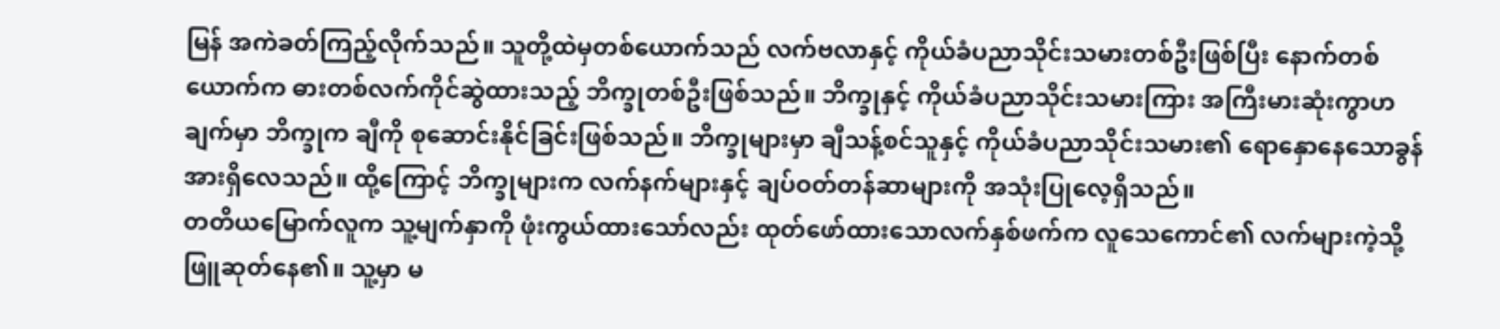မြန် အကဲခတ်ကြည့်လိုက်သည်။ သူတို့ထဲမှတစ်ယောက်သည် လက်ဗလာနှင့် ကိုယ်ခံပညာသိုင်းသမားတစ်ဦးဖြစ်ပြီး နောက်တစ်ယောက်က ဓားတစ်လက်ကိုင်ဆွဲထားသည့် ဘိက္ခုတစ်ဦးဖြစ်သည်။ ဘိက္ခုနှင့် ကိုယ်ခံပညာသိုင်းသမားကြား အကြီးမားဆုံးကွာဟချက်မှာ ဘိက္ခုက ချီကို စုဆောင်းနိုင်ခြင်းဖြစ်သည်။ ဘိက္ခုများမှာ ချီသန့်စင်သူနှင့် ကိုယ်ခံပညာသိုင်းသမား၏ ရောနှောနေသောခွန်အားရှိလေသည်။ ထို့ကြောင့် ဘိက္ခုများက လက်နက်များနှင့် ချပ်ဝတ်တန်ဆာများကို အသုံးပြုလေ့ရှိသည်။
တတိယမြောက်လူက သူ့မျက်နှာကို ဖုံးကွယ်ထားသော်လည်း ထုတ်ဖော်ထားသောလက်နှစ်ဖက်က လူသေကောင်၏ လက်များကဲ့သို့ ဖြူဆုတ်နေ၏။ သူ့မှာ မ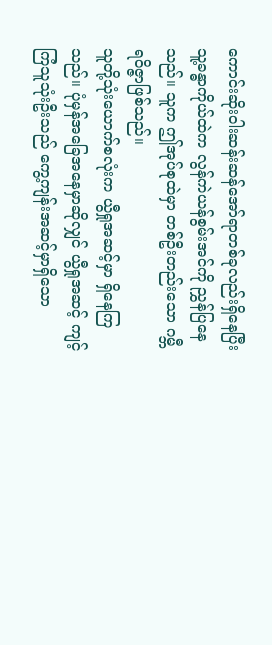ကောင်းဆိုးဝါးဆန်းဆန်အော်ရာတစ်ခုလည်းရှိနေပြီး သူ့ခန္ဓာကိုယ်ထဲက လွန်ကဲယန်စွမ်းအင်ကို ညွှန်ပြနေသည်။ သူက ဤအုပ်စုထဲမှာ တစ်ဦးတည်းသော ဂမ္ဘီရဝိဇ္ဇာဖြစ်သည်။
သူတို့သုံးယောက်စလုံးက ယွီရှုအဆင့်မှာ ရှိနေကြသည်။ ပုံမှန်အခြေအနေမှာဆိုလျှင် ယွီရှုအဆင့် ကျင့်ကြံသူသုံးဦးသည် ကွေ့ကျန်းအဆင့်မှာရှိသော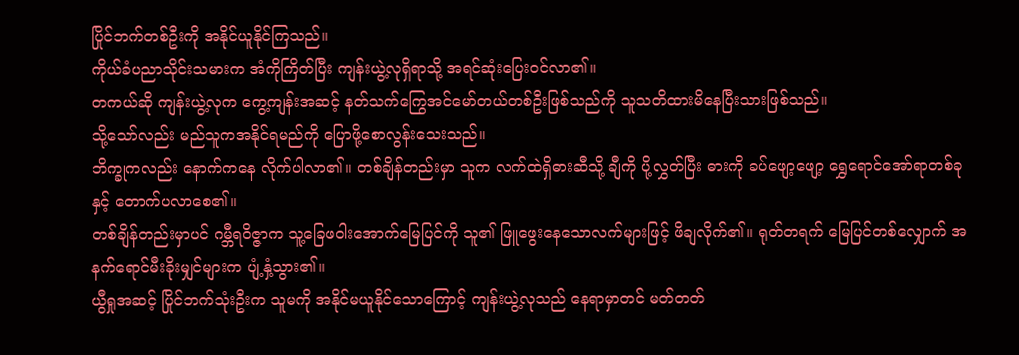ပြိုင်ဘက်တစ်ဦးကို အနိုင်ယူနိုင်ကြသည်။
ကိုယ်ခံပညာသိုင်းသမားက အံကိုကြိတ်ပြီး ကျန်းယွဲ့လုရှိရာသို့ အရင်ဆုံးပြေးဝင်လာ၏။
တကယ်ဆို ကျန်းယွဲ့လုက ကွေ့ကျန်းအဆင့် နတ်သက်ကြွေအင်မော်တယ်တစ်ဦးဖြစ်သည်ကို သူသတိထားမိနေပြီးသားဖြစ်သည်။
သို့သော်လည်း မည်သူကအနိုင်ရမည်ကို ပြောဖို့စောလွန်းသေးသည်။
ဘိက္ခုကလည်း နောက်ကနေ လိုက်ပါလာ၏။ တစ်ချိန်တည်းမှာ သူက လက်ထဲရှိဓားဆီသို့ ချီကို ပို့လွှတ်ပြီး ဓားကို ခပ်ဖျော့ဖျော့ ရွှေရောင်အော်ရာတစ်ခုနှင့် တောက်ပလာစေ၏။
တစ်ချိန်တည်းမှာပင် ဂမ္ဘီရဝိဇ္ဇာက သူ့ခြေဖဝါးအောက်မြေပြင်ကို သူ၏ ဖြူဖွေးနေသောလက်များဖြင့် ဖိချလိုက်၏။ ရုတ်တရက် မြေပြင်တစ်လျှောက် အနက်ရောင်မီးခိုးမျှင်များက ပျံ့နှံ့သွား၏။
ယွီရှုအဆင့် ပြိုင်ဘက်သုံးဦးက သူမကို အနိုင်မယူနိုင်သောကြောင့် ကျန်းယွဲ့လုသည် နေရာမှာတင် မတ်တတ်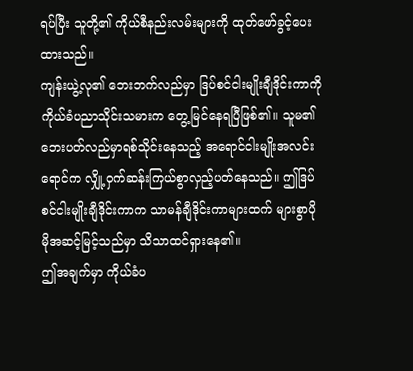ရပ်ပြီး သူတို့၏ ကိုယ်စီနည်းလမ်းများကို ထုတ်ဖော်ခွင့်ပေးထားသည်။
ကျန်းယွဲ့လု၏ ဘေးဘက်လည်မှာ ဒြပ်စင်ငါးမျိုးချီဒိုင်းကာကို ကိုယ်ခံပညာသိုင်းသမားက တွေ့မြင်နေရပြီဖြစ်၏။ သူမ၏ ဘေးပတ်လည်မှာရစ်သိုင်းနေသည့် အရောင်ငါးမျိုးအလင်းရောင်က လျှို့ဝှက်ဆန်းကြယ်စွာလှည့်ပတ်နေသည်။ ဤဒြပ်စင်ငါးမျိုးချီဒိုင်းကာက သာမန်ချီဒိုင်းကာများထက် များစွာပိုမိုအဆင့်မြင့်သည်မှာ သိသာထင်ရှားနေ၏။
ဤအချက်မှာ ကိုယ်ခံပ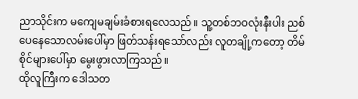ညာသိုင်းက မကျေမချမ်းခံစားရလေသည်။ သူ့တစ်ဘဝလုံးနီးပါး ညစ်ပေနေသောလမ်းပေါ်မှာ ဖြတ်သန်းရသော်လည်း လူတချို့ကတော့ တိမ်စိုင်များပေါ်မှာ မွေးဖွားလာကြသည်။
ထိုလူကြီးက ဒေါသတ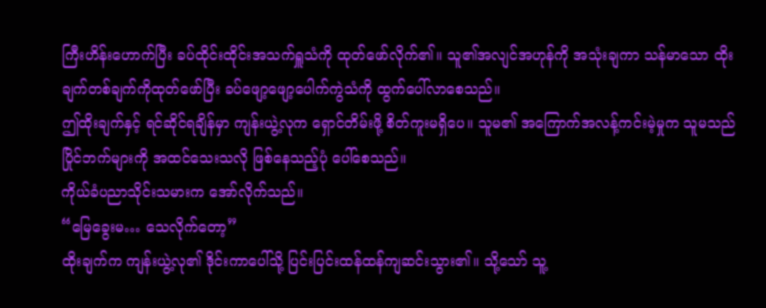ကြီးဟိန်းဟောက်ပြီး ခပ်ထိုင်းထိုင်းအသက်ရှူသံကို ထုတ်ဖော်လိုက်၏။ သူ၏အလျင်အဟုန်ကို အသုံးချကာ သန်မာသော ထိုးချက်တစ်ချက်ကိုထုတ်ဖော်ပြီး ခပ်ဖျော့ဖျော့ပေါက်ကွဲသံကို ထွက်ပေါ်လာစေသည်။
ဤထိုးချက်နှင့် ရင်ဆိုင်ရချိန်မှာ ကျန်းယွဲ့လုက ရှောင်တိမ်းဖို့ စိတ်ကူးမရှိပေ။ သူမ၏ အကြောက်အလန့်ကင်းမဲ့မှုက သူမသည် ပြိုင်ဘက်များကို အထင်သေးသလို ဖြစ်နေသည့်ပုံ ပေါ်စေသည်။
ကိုယ်ခံပညာသိုင်းသမားက အော်လိုက်သည်။
“မြေခွေးမ… သေလိုက်တော့”
ထိုးချက်က ကျန်းယွဲ့လု၏ ဒိုင်းကာပေါ်သို့ ပြင်းပြင်းထန်ထန်ကျဆင်းသွား၏။ သို့သော် သူ့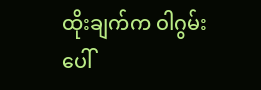ထိုးချက်က ဝါဂွမ်းပေါ်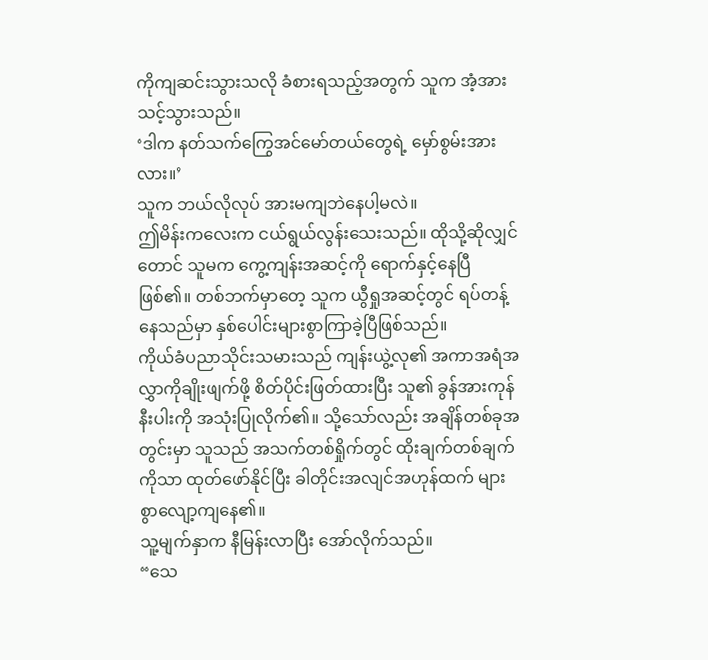ကိုကျဆင်းသွားသလို ခံစားရသည့်အတွက် သူက အံ့အားသင့်သွားသည်။
‘ဒါက နတ်သက်ကြွေအင်မော်တယ်တွေရဲ့ မှော်စွမ်းအားလား။’
သူက ဘယ်လိုလုပ် အားမကျဘဲနေပါ့မလဲ။
ဤမိန်းကလေးက ငယ်ရွယ်လွန်းသေးသည်။ ထိုသို့ဆိုလျှင်တောင် သူမက ကွေ့ကျန်းအဆင့်ကို ရောက်နှင့်နေပြီဖြစ်၏။ တစ်ဘက်မှာတေ့ သူက ယွီရှုအဆင့်တွင် ရပ်တန့်နေသည်မှာ နှစ်ပေါင်းများစွာကြာခဲ့ပြီဖြစ်သည်။
ကိုယ်ခံပညာသိုင်းသမားသည် ကျန်းယွဲ့လု၏ အကာအရံအလွှာကိုချိုးဖျက်ဖို့ စိတ်ပိုင်းဖြတ်ထားပြီး သူ၏ ခွန်အားကုန်နီးပါးကို အသုံးပြုလိုက်၏။ သို့သော်လည်း အချိန်တစ်ခုအတွင်းမှာ သူသည် အသက်တစ်ရှိုက်တွင် ထိုးချက်တစ်ချက်ကိုသာ ထုတ်ဖော်နိုင်ပြီး ခါတိုင်းအလျင်အဟုန်ထက် များစွာလျော့ကျနေ၏။
သူ့မျက်နှာက နီမြန်းလာပြီး အော်လိုက်သည်။
“သေ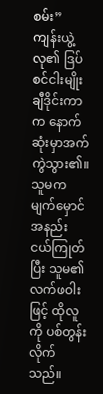စမ်း”
ကျန်းယွဲ့လု၏ ဒြပ်စင်ငါးမျိုးချီဒိုင်းကာက နောက်ဆုံးမှာအက်ကွဲသွား၏။ သူမက မျက်မှောင်အနည်းငယ်ကြုတ်ပြီး သူမ၏ လက်ဖဝါးဖြင့် ထိုလူကို ပစ်တွန်းလိုက်သည်။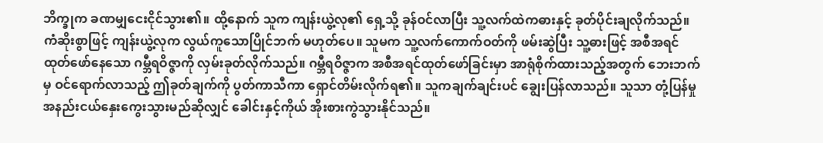ဘိက္ခုက ခဏမျှငေးငိုင်သွား၏။ ထို့နောက် သူက ကျန်းယွဲ့လု၏ ရှေ့သို့ ခုန်ဝင်လာပြီး သူ့လက်ထဲကဓားနှင့် ခုတ်ပိုင်းချလိုက်သည်။
ကံဆိုးစွာဖြင့် ကျန်းယွဲ့လုက လွယ်ကူသောပြိုင်ဘက် မဟုတ်ပေ။ သူမက သူ့လက်ကောက်ဝတ်ကို ဖမ်းဆွဲပြီး သူ့ဓားဖြင့် အစီအရင်ထုတ်ဖော်နေသော ဂမ္ဘီရဝိဇ္ဇာကို လှမ်းခုတ်လိုက်သည်။ ဂမ္ဘီရဝိဇ္ဇာက အစီအရင်ထုတ်ဖော်ခြင်းမှာ အာရုံစိုက်ထားသည့်အတွက် ဘေးဘက်မှ ဝင်ရောက်လာသည့် ဤခုတ်ချက်ကို ပွတ်ကာသီကာ ရှောင်တိမ်းလိုက်ရ၏။ သူကချက်ချင်းပင် ချွေးပြန်လာသည်။ သူသာ တုံ့ပြန်မှုအနည်းငယ်နှေးကွေးသွားမည်ဆိုလျှင် ခေါင်းနှင့်ကိုယ် အိုးစားကွဲသွားနိုင်သည်။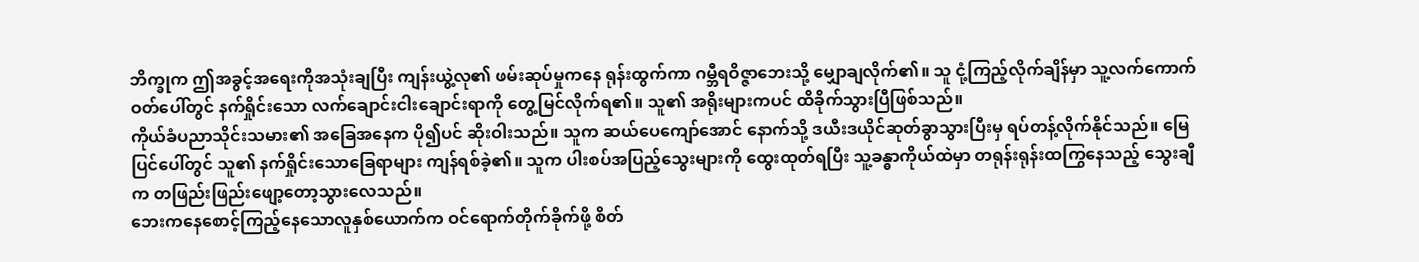ဘိက္ခုက ဤအခွင့်အရေးကိုအသုံးချပြီး ကျန်းယွဲ့လု၏ ဖမ်းဆုပ်မှုကနေ ရုန်းထွက်ကာ ဂမ္ဘီရဝိဇ္ဇာဘေးသို့ မျှောချလိုက်၏။ သူ ငုံ့ကြည့်လိုက်ချိန်မှာ သူ့လက်ကောက်ဝတ်ပေါ်တွင် နက်ရှိုင်းသော လက်ချောင်းငါးချောင်းရာကို တွေ့မြင်လိုက်ရ၏။ သူ၏ အရိုးများကပင် ထိခိုက်သွားပြီဖြစ်သည်။
ကိုယ်ခံပညာသိုင်းသမား၏ အခြေအနေက ပို၍ပင် ဆိုးဝါးသည်။ သူက ဆယ်ပေကျော်အောင် နောက်သို့ ဒယီးဒယိုင်ဆုတ်ခွာသွားပြီးမှ ရပ်တန့်လိုက်နိုင်သည်။ မြေပြင်ပေါ်တွင် သူ၏ နက်ရှိုင်းသောခြေရာများ ကျန်ရစ်ခဲ့၏။ သူက ပါးစပ်အပြည့်သွေးများကို ထွေးထုတ်ရပြီး သူ့ခန္ဓာကိုယ်ထဲမှာ တရုန်းရုန်းထကြွနေသည့် သွေးချီက တဖြည်းဖြည်းဖျော့တော့သွားလေသည်။
ဘေးကနေစောင့်ကြည့်နေသောလူနှစ်ယောက်က ဝင်ရောက်တိုက်ခိုက်ဖို့ စိတ်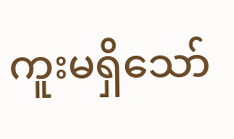ကူးမရှိသော်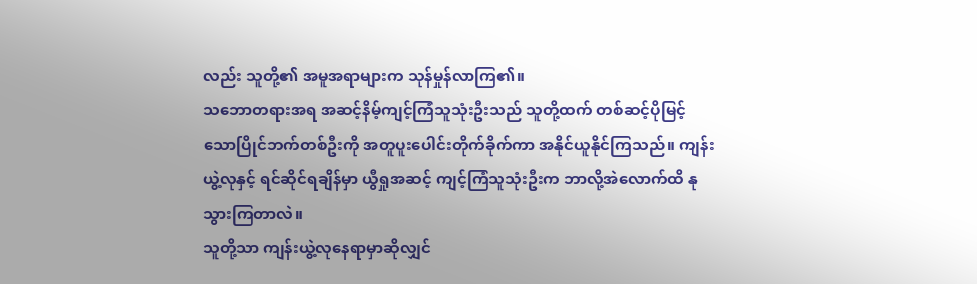လည်း သူတို့၏ အမူအရာများက သုန်မှုန်လာကြ၏။
သဘောတရားအရ အဆင့်နိမ့်ကျင့်ကြံသူသုံးဦးသည် သူတို့ထက် တစ်ဆင့်ပိုမြင့်သောပြိုင်ဘက်တစ်ဦးကို အတူပူးပေါင်းတိုက်ခိုက်ကာ အနိုင်ယူနိုင်ကြသည်။ ကျန်းယွဲ့လုနှင့် ရင်ဆိုင်ရချိန်မှာ ယွီရှုအဆင့် ကျင့်ကြံသူသုံးဦးက ဘာလို့အဲလောက်ထိ နုသွားကြတာလဲ။
သူတို့သာ ကျန်းယွဲ့လုနေရာမှာဆိုလျှင်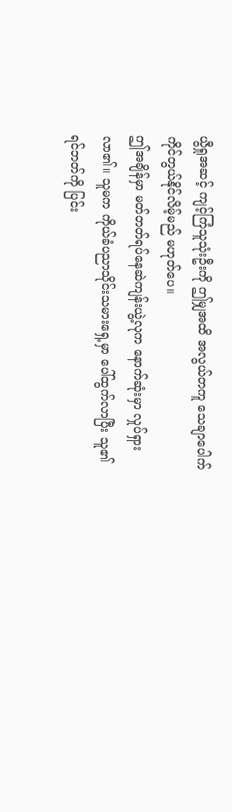ယွီရှုအဆင့် ကျင့်ကြံသူသုံးဦးကို ဤမျှအထိ အလွယ်တကူ သေချာပေါက် ကိုင်တွယ်နိုင်လိမ့်မည် မဟုတ်ပေ။
ဤအချိန်မှာ မတ်တတ်ရပ်နေဆဲကျန်းယွဲ့လုက နောက်ဆုံးမှာ လှုပ်ရှားလာ၏။ သူမက ကိုယ်ခံပညာသိုင်းသမားရှေ့မှာ ပေါ်ထွက်လာပြီး သူ၏ ရင်ဘတ်ကို ပြင်း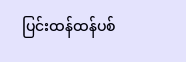ပြင်းထန်ထန်ပစ်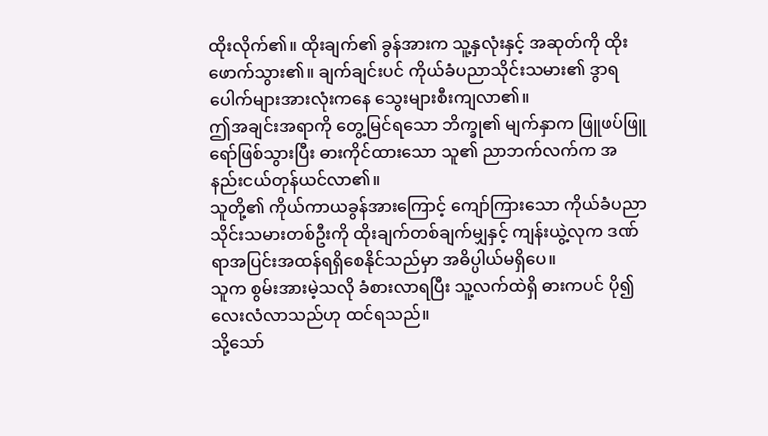ထိုးလိုက်၏။ ထိုးချက်၏ ခွန်အားက သူ့နှလုံးနှင့် အဆုတ်ကို ထိုးဖောက်သွား၏။ ချက်ချင်းပင် ကိုယ်ခံပညာသိုင်းသမား၏ ဒွာရပေါက်များအားလုံးကနေ သွေးများစီးကျလာ၏။
ဤအချင်းအရာကို တွေ့မြင်ရသော ဘိက္ခု၏ မျက်နှာက ဖြူဖပ်ဖြူရော်ဖြစ်သွားပြီး ဓားကိုင်ထားသော သူ၏ ညာဘက်လက်က အနည်းငယ်တုန်ယင်လာ၏။
သူတို့၏ ကိုယ်ကာယခွန်အားကြောင့် ကျော်ကြားသော ကိုယ်ခံပညာသိုင်းသမားတစ်ဦးကို ထိုးချက်တစ်ချက်မျှနှင့် ကျန်းယွဲ့လုက ဒဏ်ရာအပြင်းအထန်ရရှိစေနိုင်သည်မှာ အဓိပ္ပါယ်မရှိပေ။
သူက စွမ်းအားမဲ့သလို ခံစားလာရပြီး သူ့လက်ထဲရှိ ဓားကပင် ပို၍လေးလံလာသည်ဟု ထင်ရသည်။
သို့သော်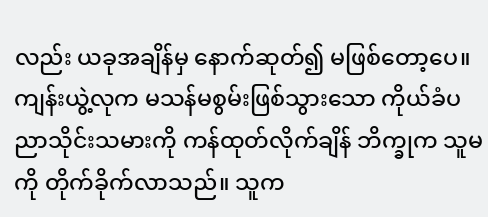လည်း ယခုအချိန်မှ နောက်ဆုတ်၍ မဖြစ်တော့ပေ။ ကျန်းယွဲ့လုက မသန်မစွမ်းဖြစ်သွားသော ကိုယ်ခံပညာသိုင်းသမားကို ကန်ထုတ်လိုက်ချိန် ဘိက္ခုက သူမကို တိုက်ခိုက်လာသည်။ သူက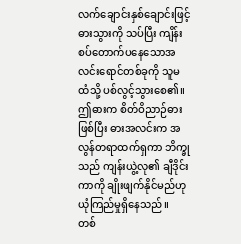လက်ချောင်းနှစ်ချောင်းဖြင့် ဓားသွားကို သပ်ပြီး ကျိန်းစပ်တောက်ပနေသောအလင်းရောင်တစ်ခုကို သူမထံသို့ ပစ်လွင့်သွားစေ၏။
ဤဓားက စိတ်ဝိညာဉ်ဓားဖြစ်ပြီး ဓားအလင်းက အလွန်တရာထက်ရှကာ ဘိက္ခုသည် ကျန်းယွဲ့လု၏ ချီဒိုင်းကာကို ချိုးဖျက်နိုင်မည်ဟု ယုံကြည်မှုရှိနေသည်။
တစ်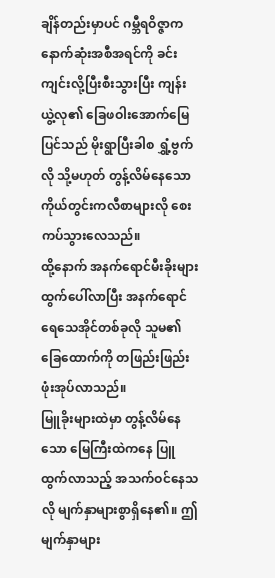ချိန်တည်းမှာပင် ဂမ္ဘီရဝိဇ္ဇာက နောက်ဆုံးအစီအရင်ကို ခင်းကျင်းလို့ပြီးစီးသွားပြီး ကျန်းယွဲ့လု၏ ခြေဖဝါးအောက်မြေပြင်သည် မိုးရွာပြီးခါစ ရွှံ့ဗွက်လို သို့မဟုတ် တွန့်လိမ်နေသော ကိုယ်တွင်းကလီစာများလို စေးကပ်သွားလေသည်။
ထို့နောက် အနက်ရောင်မီးခိုးများထွက်ပေါ်လာပြီး အနက်ရောင်ရေသေအိုင်တစ်ခုလို သူမ၏ ခြေထောက်ကို တဖြည်းဖြည်းဖုံးအုပ်လာသည်။
မြူခိုးများထဲမှာ တွန့်လိမ်နေသော မြေကြီးထဲကနေ ပြူထွက်လာသည့် အသက်ဝင်နေသလို မျက်နှာများစွာရှိနေ၏။ ဤမျက်နှာများ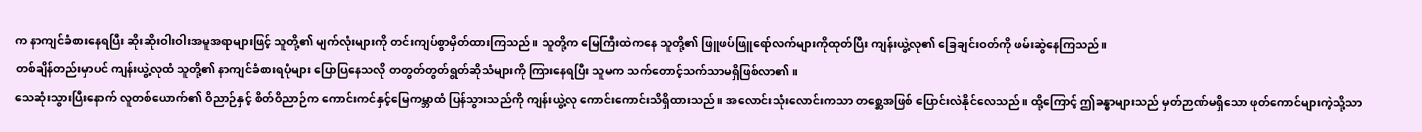က နာကျင်ခံစားနေရပြီး ဆိုးဆိုးဝါးဝါးအမူအရာများဖြင့် သူတို့၏ မျက်လုံးများကို တင်းကျပ်စွာမှိတ်ထားကြသည်။ သူတို့က မြေကြီးထဲကနေ သူတို့၏ ဖြူဖပ်ဖြူရော်လက်များကိုထုတ်ပြီး ကျန်းယွဲ့လု၏ ခြေချင်းဝတ်ကို ဖမ်းဆွဲနေကြသည်။
တစ်ချိန်တည်းမှာပင် ကျန်းယွဲ့လုထံ သူတို့၏ နာကျင်ခံစားရပုံများ ပြောပြနေသလို တတွတ်တွတ်ရွတ်ဆိုသံများကို ကြားနေရပြီး သူမက သက်တောင့်သက်သာမရှိဖြစ်လာ၏။
သေဆုံးသွားပြီးနောက် လူတစ်ယောက်၏ ဝိညာဉ်နှင့် စိတ်ဝိညာဉ်က ကောင်းကင်နှင့်မြေကမ္ဘာထံ ပြန်သွားသည်ကို ကျန်းယွဲ့လု ကောင်းကောင်းသိရှိထားသည်။ အလောင်းသုံးလောင်းကသာ တစ္ဆေအဖြစ် ပြောင်းလဲနိုင်လေသည်။ ထို့ကြောင့် ဤခန္ဓာများသည် မှတ်ဉာဏ်မရှိသော ဖုတ်ကောင်များကဲ့သို့သာ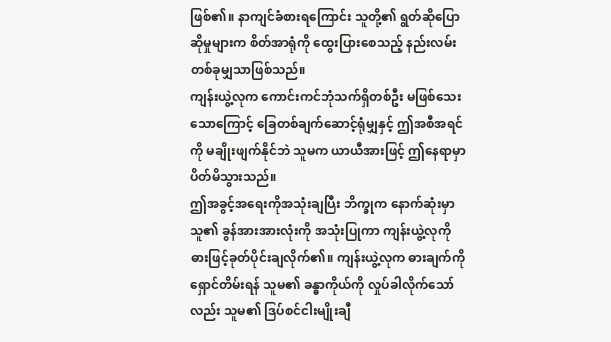ဖြစ်၏။ နာကျင်ခံစားရကြောင်း သူတို့၏ ရွတ်ဆိုပြောဆိုမှုများက စိတ်အာရုံကို ထွေးပြားစေသည့် နည်းလမ်းတစ်ခုမျှသာဖြစ်သည်။
ကျန်းယွဲ့လုက ကောင်းကင်ဘုံသက်ရှိတစ်ဦး မဖြစ်သေးသောကြောင့် ခြေတစ်ချက်ဆောင့်ရုံမျှနှင့် ဤအစီအရင်ကို မချိုးဖျက်နိုင်ဘဲ သူမက ယာယီအားဖြင့် ဤနေရာမှာ ပိတ်မိသွားသည်။
ဤအခွင့်အရေးကိုအသုံးချပြီး ဘိက္ခုက နောက်ဆုံးမှာ သူ၏ ခွန်အားအားလုံးကို အသုံးပြုကာ ကျန်းယွဲ့လုကို ဓားဖြင့်ခုတ်ပိုင်းချလိုက်၏။ ကျန်းယွဲ့လုက ဓားချက်ကို ရှောင်တိမ်းရန် သူမ၏ ခန္ဓာကိုယ်ကို လှုပ်ခါလိုက်သော်လည်း သူမ၏ ဒြပ်စင်ငါးမျိုးချီ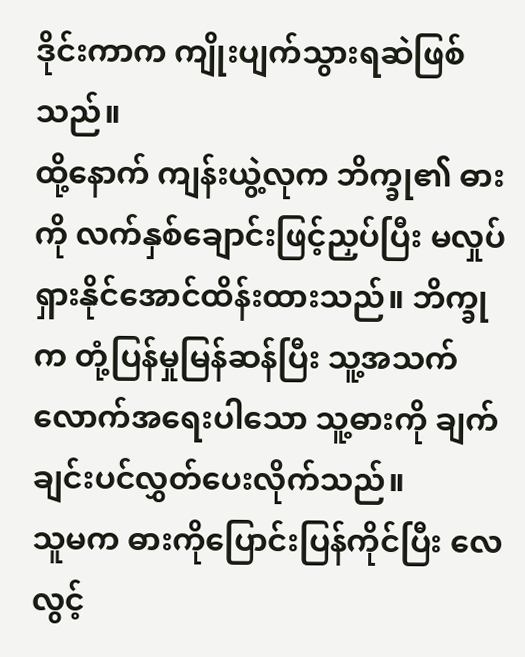ဒိုင်းကာက ကျိုးပျက်သွားရဆဲဖြစ်သည်။
ထို့နောက် ကျန်းယွဲ့လုက ဘိက္ခု၏ ဓားကို လက်နှစ်ချောင်းဖြင့်ညှပ်ပြီး မလှုပ်ရှားနိုင်အောင်ထိန်းထားသည်။ ဘိက္ခုက တုံ့ပြန်မှုမြန်ဆန်ပြီး သူ့အသက်လောက်အရေးပါသော သူ့ဓားကို ချက်ချင်းပင်လွှတ်ပေးလိုက်သည်။
သူမက ဓားကိုပြောင်းပြန်ကိုင်ပြီး လေလွင့်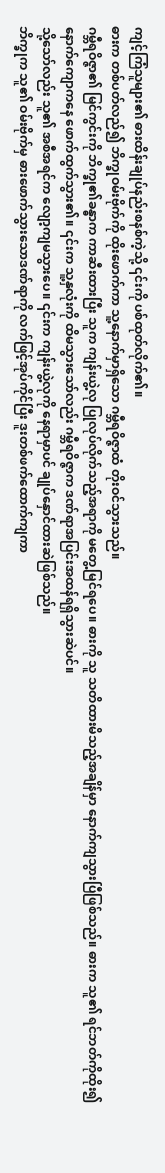ကျင့်ကြံသူများ၏ ဓားထိန်းချုပ်နည်းစနစ်ကဲ့သို့ ၎င်းကို ပစ်ထုတ်လိုက်၏။
ဓားက တစ်ပတ်လည်၍ ဘိက္ခုဝမ်းဗိုက်ကို ထိုးဖောက်ကာ သူ့နောက်မှာရှိသော ဂမ္ဘီရဝိဇ္ဇာထံ တိုးဝင်သွားသည်။
ဂမ္ဘီရဝိဇ္ဇာ၏ မြင်ကွင်းကို ဘိက္ခု၏ခန္ဓာက ကာဆီးထားပြီး သူက ကျန်းယွဲ့လု ပြုလုပ်လိုက်သည့်အရာကို မတွေ့မြင်ရပေ။ ဓားကို သူ သတိထားမိသည့်အချိန်မှာ နောက်ကျသွားပြီဖြစ်သည်။ ဓားက သူ၏ ရင်ဘတ်ကိုထိုး၍ နောက်ကျောကနေ ဖောက်ထွက်သွား၏။ ၎င်းက သူ့နှလုံးကို ထိမသွားသော်လည်း ဂမ္ဘီရဝိဇ္ဇာက ဒဏ်ရာအပြင်းအထန်ရရှိသွားဆဲပင်။
သို့သော်လည်း သူ၏ အစီအရင်က လျော့ကျမသွားပေ။ ၎င်းက ကျန်းယွဲ့လုကို နေရာမှာပင် ချုပ်နှောင်ထားဆဲဖြစ်သည်။
ဘိက္ခုက သူ၏ ဝမ်းဗိုက်မှ ဓားဖောက်သွားသောဒဏ်ရာကို လက်ဖြင့်အုပ်ကိုင်ပြီး ဒူးတစ်ဖက်ထောက်ကျကာ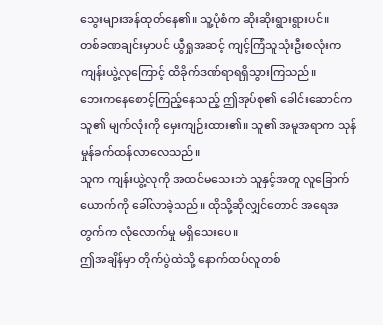သွေးများအန်ထုတ်နေ၏။ သူ့ပုံစံက ဆိုးဆိုးရွားရွားပင်။
တစ်ခဏချင်းမှာပင် ယွီရှုအဆင့် ကျင့်ကြံသူသုံးဦးစလုံးက ကျန်းယွဲ့လုကြောင့် ထိခိုက်ဒဏ်ရာရရှိသွားကြသည်။
ဘေးကနေစောင့်ကြည့်နေသည့် ဤအုပ်စု၏ ခေါင်းဆောင်က သူ၏ မျက်လုံးကို မှေးကျဉ်းထား၏။ သူ၏ အမူအရာက သုန်မှုန်ခက်ထန်လာလေသည်။
သူက ကျန်းယွဲ့လုကို အထင်မသေးဘဲ သူနှင့်အတူ လူခြောက်ယောက်ကို ခေါ်လာခဲ့သည်။ ထိုသို့ဆိုလျှင်တောင် အရေအတွက်က လုံလောက်မှု မရှိသေးပေ။
ဤအချိန်မှာ တိုက်ပွဲထဲသို့ နောက်ထပ်လူတစ်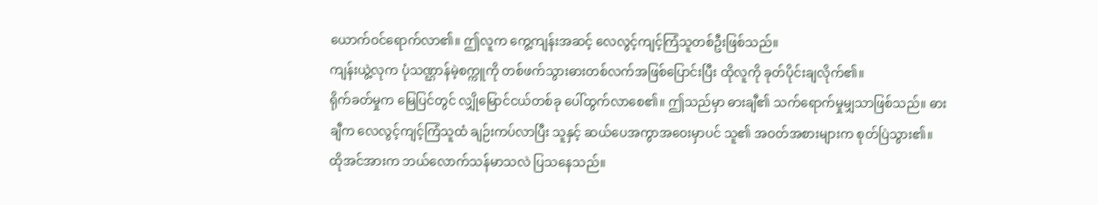ယောက်ဝင်ရောက်လာ၏။ ဤလူက ကွေ့ကျန်းအဆင့် လေလွင့်ကျင့်ကြံသူတစ်ဦးဖြစ်သည်။
ကျန်းယွဲ့လုက ပုံသဏ္ဌာန်မဲ့စက္ကူကို တစ်ဖက်သွားဓားတစ်လက်အဖြစ်ပြောင်းပြီး ထိုလူကို ခုတ်ပိုင်းချလိုက်၏။
ရိုက်ခတ်မှုက မြေပြင်တွင် လျှိုမြောင်ငယ်တစ်ခု ပေါ်ထွက်လာစေ၏။ ဤသည်မှာ ဓားချီ၏ သက်ရောက်မှုမျှသာဖြစ်သည်။ ဓားချီက လေလွင့်ကျင့်ကြံသူထံ ချဉ်းကပ်လာပြီး သူနှင့် ဆယ်ပေအကွာအဝေးမှာပင် သူ၏ အဝတ်အစားများက စုတ်ပြဲသွား၏။ ထိုအင်အားက ဘယ်လောက်သန်မာသလဲ ပြသနေသည်။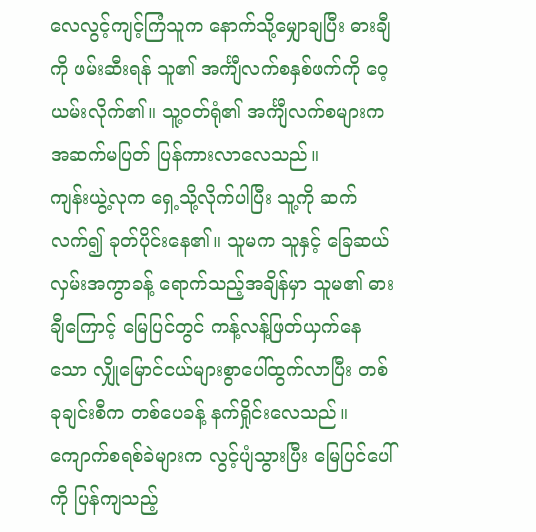လေလွင့်ကျင့်ကြံသူက နောက်သို့မျှောချပြီး ဓားချီကို ဖမ်းဆီးရန် သူ၏ အင်္ကျီလက်စနှစ်ဖက်ကို ဝေ့ယမ်းလိုက်၏။ သူ့ဝတ်ရုံ၏ အင်္ကျီလက်စများက အဆက်မပြတ် ပြန်ကားလာလေသည်။
ကျန်းယွဲ့လုက ရှေ့သို့လိုက်ပါပြီး သူ့ကို ဆက်လက်၍ ခုတ်ပိုင်းနေ၏။ သူမက သူနှင့် ခြေဆယ်လှမ်းအကွာခန့် ရောက်သည့်အချိန်မှာ သူမ၏ ဓားချီကြောင့် မြေပြင်တွင် ကန့်လန့်ဖြတ်ယှက်နေသော လျှိုမြောင်ငယ်များစွာပေါ်ထွက်လာပြီး တစ်ခုချင်းစီက တစ်ပေခန့် နက်ရှိုင်းလေသည်။ ကျောက်စရစ်ခဲများက လွင့်ပျံသွားပြီး မြေပြင်ပေါ်ကို ပြန်ကျသည့်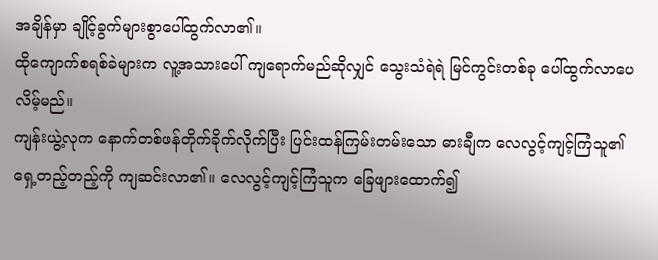အချိန်မှာ ချိုင့်ခွက်များစွာပေါ်ထွက်လာ၏။
ထိုကျောက်စရစ်ခဲများက လူ့အသားပေါ် ကျရောက်မည်ဆိုလျှင် သွေးသံရဲရဲ မြင်ကွင်းတစ်ခု ပေါ်ထွက်လာပေလိမ့်မည်။
ကျန်းယွဲ့လုက နောက်တစ်ဖန်တိုက်ခိုက်လိုက်ပြီး ပြင်းထန်ကြမ်းတမ်းသော ဓားချီက လေလွင့်ကျင့်ကြံသူ၏ ရှေ့တည့်တည့်ကို ကျဆင်းလာ၏။ လေလွင့်ကျင့်ကြံသူက ခြေဖျားထောက်၍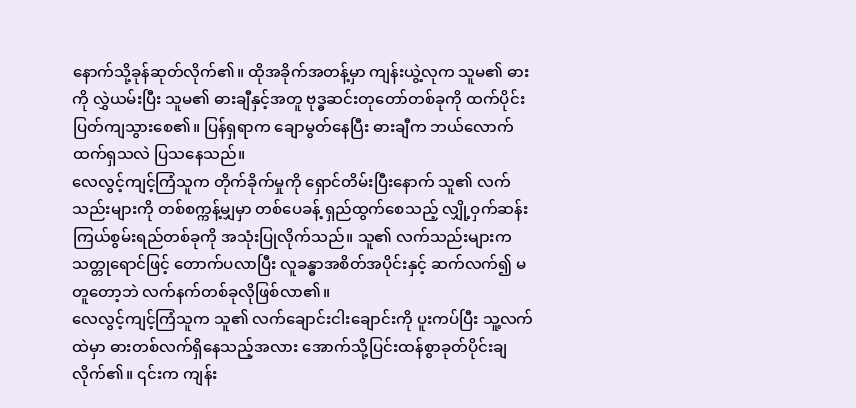နောက်သို့ခုန်ဆုတ်လိုက်၏။ ထိုအခိုက်အတန့်မှာ ကျန်းယွဲ့လုက သူမ၏ ဓားကို လွှဲယမ်းပြီး သူမ၏ ဓားချီနှင့်အတူ ဗုဒ္ဓဆင်းတုတော်တစ်ခုကို ထက်ပိုင်းပြတ်ကျသွားစေ၏။ ပြန်ရှရာက ချောမွတ်နေပြီး ဓားချီက ဘယ်လောက်ထက်ရှသလဲ ပြသနေသည်။
လေလွင့်ကျင့်ကြံသူက တိုက်ခိုက်မှုကို ရှောင်တိမ်းပြီးနောက် သူ၏ လက်သည်းများကို တစ်စက္ကန့်မျှမှာ တစ်ပေခန့် ရှည်ထွက်စေသည့် လျှို့ဝှက်ဆန်းကြယ်စွမ်းရည်တစ်ခုကို အသုံးပြုလိုက်သည်။ သူ၏ လက်သည်းများက သတ္တုရောင်ဖြင့် တောက်ပလာပြီး လူခန္ဓာအစိတ်အပိုင်းနှင့် ဆက်လက်၍ မတူတော့ဘဲ လက်နက်တစ်ခုလိုဖြစ်လာ၏။
လေလွင့်ကျင့်ကြံသူက သူ၏ လက်ချောင်းငါးချောင်းကို ပူးကပ်ပြီး သူ့လက်ထဲမှာ ဓားတစ်လက်ရှိနေသည့်အလား အောက်သို့ပြင်းထန်စွာခုတ်ပိုင်းချလိုက်၏။ ၎င်းက ကျန်း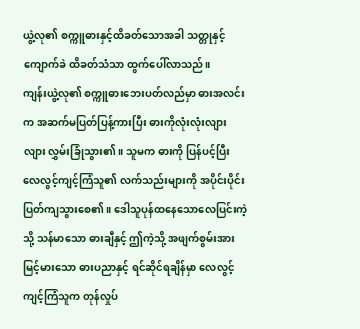ယွဲ့လု၏ စက္ကူဓားနှင့်ထိခတ်သောအခါ သတ္တုနှင့်ကျောက်ခဲ ထိခတ်သံသာ ထွက်ပေါ်လာသည်။
ကျန်းယွဲ့လု၏ စက္ကူဓားဘေးပတ်လည်မှာ ဓားအလင်းက အဆက်မပြတ်ပြန့်ကားပြီး ဓားကိုလုံးလုံးလျားလျား လွှမ်းခြုံသွား၏။ သူမက ဓားကို ပြန်ပင့်ပြီး လေလွင့်ကျင့်ကြံသူ၏ လက်သည်းများကို အပိုင်းပိုင်းပြတ်ကျသွားစေ၏။ ဒေါသူပုန်ထနေသောလေပြင်းကဲ့သို့ သန်မာသော ဓားချီနှင့် ဤကဲ့သို့ အဖျက်စွမ်းအားမြင့်မားသော ဓားပညာနှင့် ရင်ဆိုင်ရချိန်မှာ လေလွင့်ကျင့်ကြံသူက တုန်လှုပ်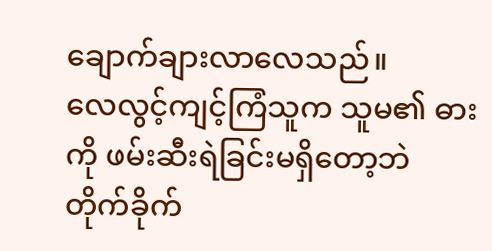ချောက်ချားလာလေသည်။
လေလွင့်ကျင့်ကြံသူက သူမ၏ ဓားကို ဖမ်းဆီးရဲခြင်းမရှိတော့ဘဲ တိုက်ခိုက်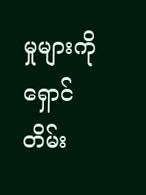မှုများကို ရှောင်တိမ်း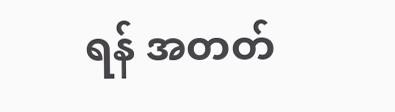ရန် အတတ်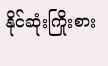နိုင်ဆုံးကြိုးစား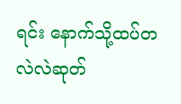ရင်း နောက်သို့ထပ်တလဲလဲဆုတ်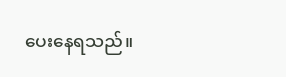ပေးနေရသည်။